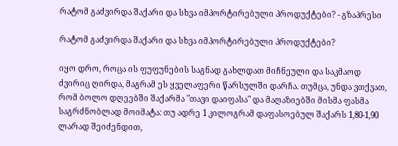რატომ გაძვირდა შაქარი და სხვა იმპორტირებული პროდუქტები? - გზაპრესი

რატომ გაძვირდა შაქარი და სხვა იმპორტირებული პროდუქტები?

იყო დრო, როცა ის ფუფუნების საგნად გახლდათ მიჩნეული და საკმაოდ ძვირიც ღირდა, მაგრამ ეს ყველაფერი წარსულში დარჩა. თუმცა, უნდა ვთქვათ, რომ ბოლო დღეებში შაქარმა "თავი დაიფასა" და მაღაზიებში მისმა ფასმა საგრძნობლად მოიმატა: თუ ადრე 1 კილოგრამ დაფასოებულ შაქარს 1,80-1,90 ლარად შეიძენდით,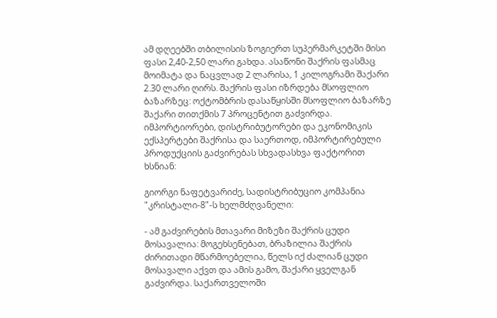ამ დღეებში თბილისის ზოგიერთ სუპერმარკეტში მისი ფასი 2,40-2,50 ლარი გახდა. ასაწონი შაქრის ფასმაც მოიმატა და ნაცვლად 2 ლარისა, 1 კილოგრამი შაქარი 2.30 ლარი ღირს. შაქრის ფასი იზრდება მსოფლიო ბაზარზეც: ოქტომბრის დასაწყისში მსოფლიო ბაზარზე შაქარი თითქმის 7 პროცენტით გაძვირდა. იმპორტიორები, დისტრიბუტორები და ეკონომიკის ექსპერტები შაქრისა და საერთოდ, იმპორტირებული პროდუქციის გაძვირებას სხვადასხვა ფაქტორით ხსნიან:

გიორგი ნაფეტვარიძე, სადისტრიბუციო კომპანია "კრისტალი-8"-ს ხელმძღვანელი:

- ამ გაძვირების მთავარი მიზეზი შაქრის ცუდი მოსავალია: მოგეხსენებათ, ბრაზილია შაქრის ძირითადი მწარმოებელია, წელს იქ ძალიან ცუდი მოსავალი აქვთ და ამის გამო, შაქარი ყველგან გაძვირდა. საქართველოში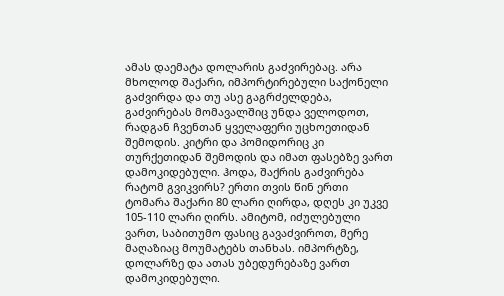ამას დაემატა დოლარის გაძვირებაც. არა მხოლოდ შაქარი, იმპორტირებული საქონელი გაძვირდა და თუ ასე გაგრძელდება, გაძვირებას მომავალშიც უნდა ველოდოთ, რადგან ჩვენთან ყველაფერი უცხოეთიდან შემოდის. კიტრი და პომიდორიც კი თურქეთიდან შემოდის და იმათ ფასებზე ვართ დამოკიდებული. ჰოდა, შაქრის გაძვირება რატომ გვიკვირს? ერთი თვის წინ ერთი ტომარა შაქარი 80 ლარი ღირდა, დღეს კი უკვე 105-110 ლარი ღირს. ამიტომ, იძულებული ვართ, საბითუმო ფასიც გავაძვიროთ, მერე მაღაზიაც მოუმატებს თანხას. იმპორტზე, დოლარზე და ათას უბედურებაზე ვართ დამოკიდებული.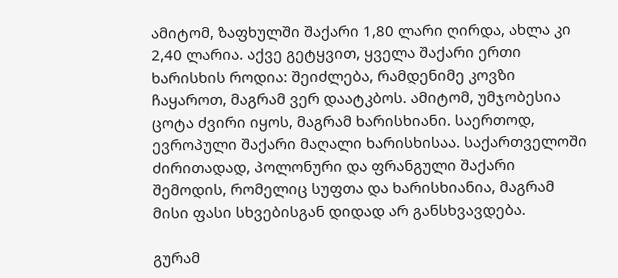ამიტომ, ზაფხულში შაქარი 1,80 ლარი ღირდა, ახლა კი 2,40 ლარია. აქვე გეტყვით, ყველა შაქარი ერთი ხარისხის როდია: შეიძლება, რამდენიმე კოვზი ჩაყაროთ, მაგრამ ვერ დაატკბოს. ამიტომ, უმჯობესია ცოტა ძვირი იყოს, მაგრამ ხარისხიანი. საერთოდ, ევროპული შაქარი მაღალი ხარისხისაა. საქართველოში ძირითადად, პოლონური და ფრანგული შაქარი შემოდის, რომელიც სუფთა და ხარისხიანია, მაგრამ მისი ფასი სხვებისგან დიდად არ განსხვავდება.

გურამ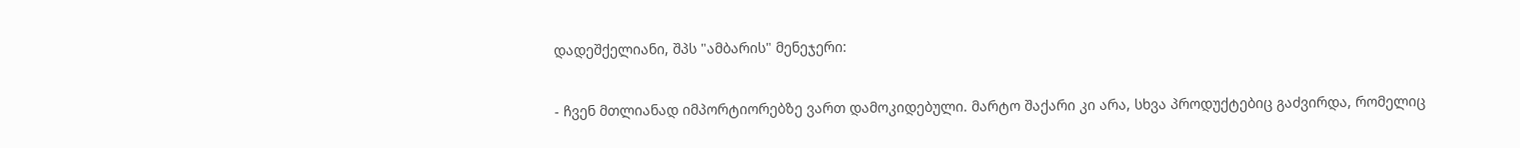დადეშქელიანი, შპს "ამბარის" მენეჯერი:

- ჩვენ მთლიანად იმპორტიორებზე ვართ დამოკიდებული. მარტო შაქარი კი არა, სხვა პროდუქტებიც გაძვირდა, რომელიც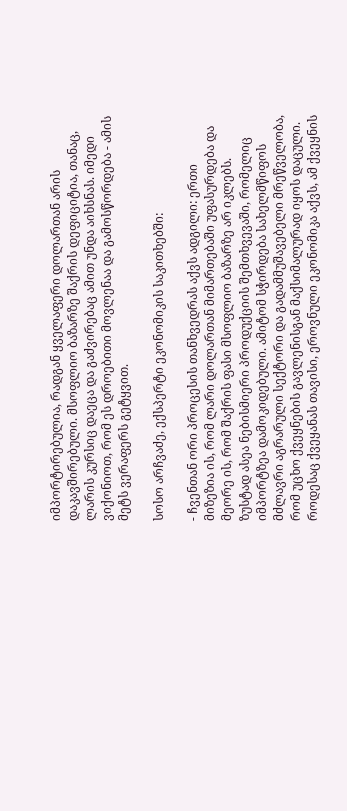იმპორტირებულია, რადგან ყველაფერი დოლართან არის დაკავშირებული. მსოფლიო ბაზარზე შაქრის დეფიციტია, თანაც, ლარის კურსიც დაეცა და გაძვირებაც ამით უნდა აიხსნას. იმედი ვიქონიოთ, რომ ეს დროებითი მოვლენაა და გამოსწორდება - ამის მეტს ვერაფერს გეტყვით.

სოსო არჩვაძე, ექსპერტი ეკონომიკის საკითხებში:

- ჩვენთან ორი პროცესის თანხვედრას აქვს ადგილი: ერთი მიზეზია ის, რომ ლარი დოლართან მიმართებაში უფასურდება და მეორე ის, რომ შაქრის ფასი მსოფლიო ბაზარზე არ იკლებს. ზუსტად ასეა ნებისმიერი პროდუქციის შემთხვევაში, რომელიც იმპორტზეა დამოკიდებული. ამიტომ სჭირდება სახელმწიფოს მძლავრი აგრარული სექტორი და გადამმუშავებელი მრეწველობა, რომ უცხო ქვეყნების გავლენისგან მაქსიმალურად იყოს დაცული. როდესაც ქვეყანას თავისი, ეროვნული ეკონომიკა აქვს, ამ ქვეყნის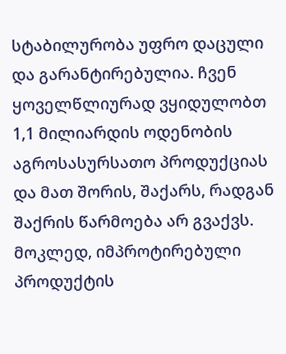სტაბილურობა უფრო დაცული და გარანტირებულია. ჩვენ ყოველწლიურად ვყიდულობთ 1,1 მილიარდის ოდენობის აგროსასურსათო პროდუქციას და მათ შორის, შაქარს, რადგან შაქრის წარმოება არ გვაქვს. მოკლედ, იმპროტირებული პროდუქტის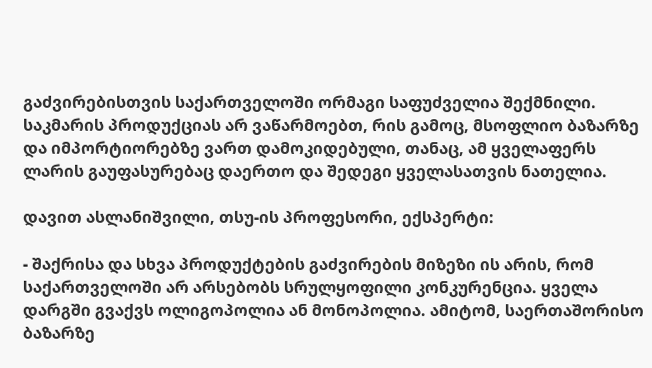გაძვირებისთვის საქართველოში ორმაგი საფუძველია შექმნილი. საკმარის პროდუქციას არ ვაწარმოებთ, რის გამოც, მსოფლიო ბაზარზე და იმპორტიორებზე ვართ დამოკიდებული, თანაც, ამ ყველაფერს ლარის გაუფასურებაც დაერთო და შედეგი ყველასათვის ნათელია.

დავით ასლანიშვილი, თსუ-ის პროფესორი, ექსპერტი:

- შაქრისა და სხვა პროდუქტების გაძვირების მიზეზი ის არის, რომ საქართველოში არ არსებობს სრულყოფილი კონკურენცია. ყველა დარგში გვაქვს ოლიგოპოლია ან მონოპოლია. ამიტომ, საერთაშორისო ბაზარზე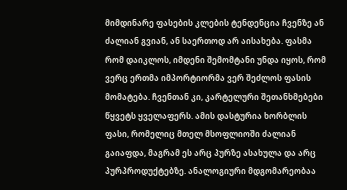მიმდინარე ფასების კლების ტენდენცია ჩვენზე ან ძალიან გვიან, ან საერთოდ არ აისახება. ფასმა რომ დაიკლოს, იმდენი შემომტანი უნდა იყოს, რომ ვერც ერთმა იმპორტიორმა ვერ შეძლოს ფასის მომატება. ჩვენთან კი, კარტელური შეთანხმებები წყვეტს ყველაფერს. ამის დასტურია ხორბლის ფასი, რომელიც მთელ მსოფლიოში ძალიან გაიაფდა, მაგრამ ეს არც პურზე ასახულა და არც პურპროდუქტებზე. ანალოგიური მდგომარეობაა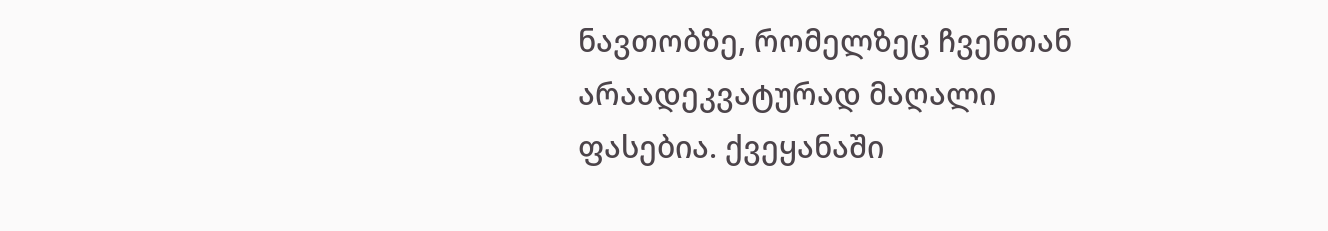ნავთობზე, რომელზეც ჩვენთან არაადეკვატურად მაღალი ფასებია. ქვეყანაში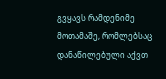გვყავს რამდენიმე მოთამაშე, რომლებსაც დანაწილებული აქვთ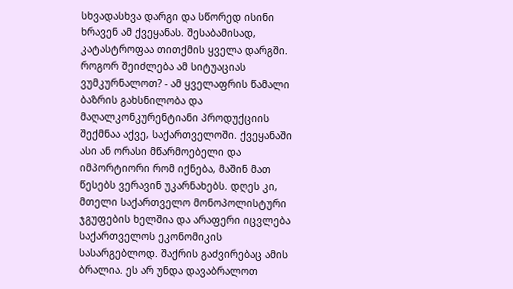სხვადასხვა დარგი და სწორედ ისინი ხრავენ ამ ქვეყანას. შესაბამისად, კატასტროფაა თითქმის ყველა დარგში. როგორ შეიძლება ამ სიტუაციას ვუმკურნალოთ? - ამ ყველაფრის წამალი ბაზრის გახსნილობა და მაღალკონკურენტიანი პროდუქციის შექმნაა აქვე, საქართველოში. ქვეყანაში ასი ან ორასი მწარმოებელი და იმპორტიორი რომ იქნება, მაშინ მათ წესებს ვერავინ უკარნახებს. დღეს კი, მთელი საქართველო მონოპოლისტური ჯგუფების ხელშია და არაფერი იცვლება საქართველოს ეკონომიკის სასარგებლოდ. შაქრის გაძვირებაც ამის ბრალია. ეს არ უნდა დავაბრალოთ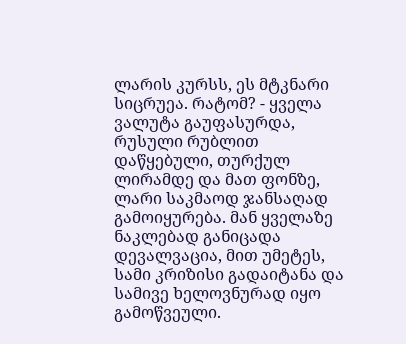ლარის კურსს, ეს მტკნარი სიცრუეა. რატომ? - ყველა ვალუტა გაუფასურდა, რუსული რუბლით დაწყებული, თურქულ ლირამდე და მათ ფონზე, ლარი საკმაოდ ჯანსაღად გამოიყურება. მან ყველაზე ნაკლებად განიცადა დევალვაცია, მით უმეტეს, სამი კრიზისი გადაიტანა და სამივე ხელოვნურად იყო გამოწვეული.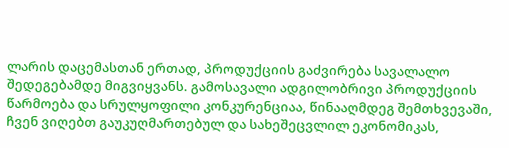ლარის დაცემასთან ერთად, პროდუქციის გაძვირება სავალალო შედეგებამდე მიგვიყვანს. გამოსავალი ადგილობრივი პროდუქციის წარმოება და სრულყოფილი კონკურენციაა, წინააღმდეგ შემთხვევაში, ჩვენ ვიღებთ გაუკუღმართებულ და სახეშეცვლილ ეკონომიკას,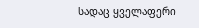სადაც ყველაფერი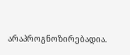არაპროგნოზირებადია.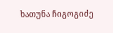ხათუნა ჩიგოგიძე